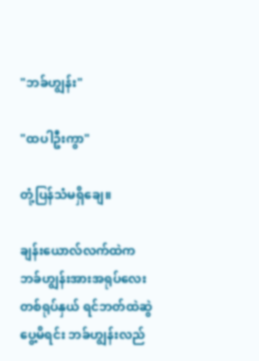"ဘခ်ဟျွန်း"

"ထပါဦးကွာ"

တုံ့ပြန်သံမရှိချေ။

ချန်းယောလ်လက်ထဲက ဘခ်ဟျွန်းအားအရုပ်လေးတစ်ရုပ်နှယ် ရင်ဘတ်ထဲဆွဲပွေ့မိရင်း ဘခ်ဟျွန်းလည်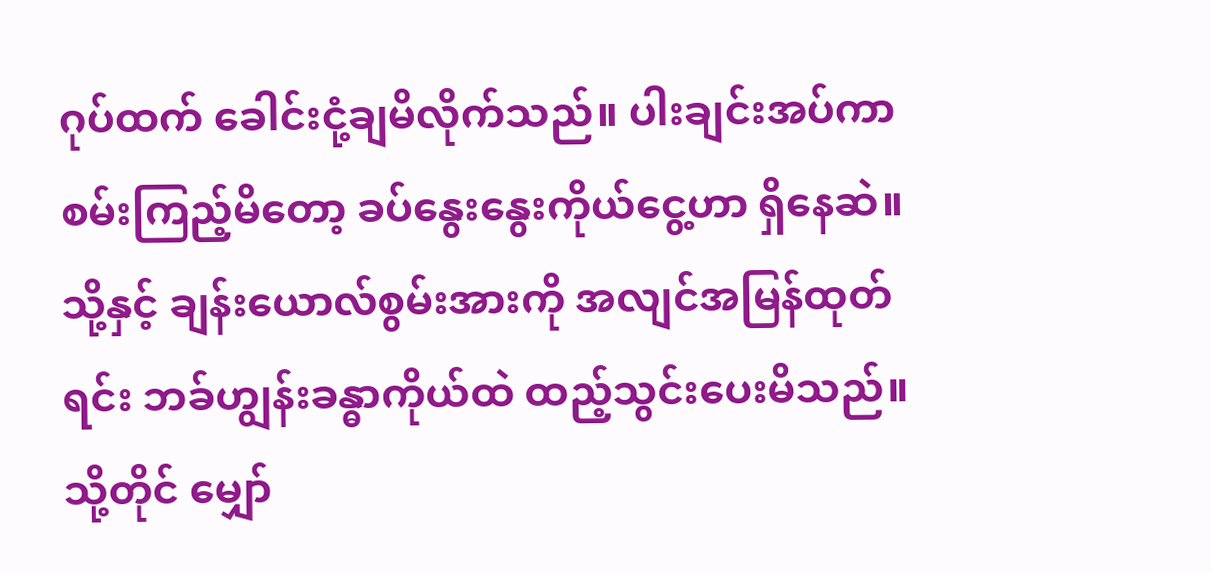ဂုပ်ထက် ခေါင်းငုံ့ချမိလိုက်သည်။ ပါးချင်းအပ်ကာ စမ်းကြည့်မိတော့ ခပ်နွေးနွေးကိုယ်ငွေ့ဟာ ရှိနေဆဲ။ သို့နှင့် ချန်းယောလ်စွမ်းအားကို အလျင်အမြန်ထုတ်ရင်း ဘခ်ဟျွန်းခန္ဓာကိုယ်ထဲ ထည့်သွင်းပေးမိသည်။ သို့တိုင် မျှော်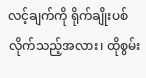လင့်ချက်ကို ရိုက်ချိုးပစ်လိုက်သည့်အလား၊ ထိုစွမ်း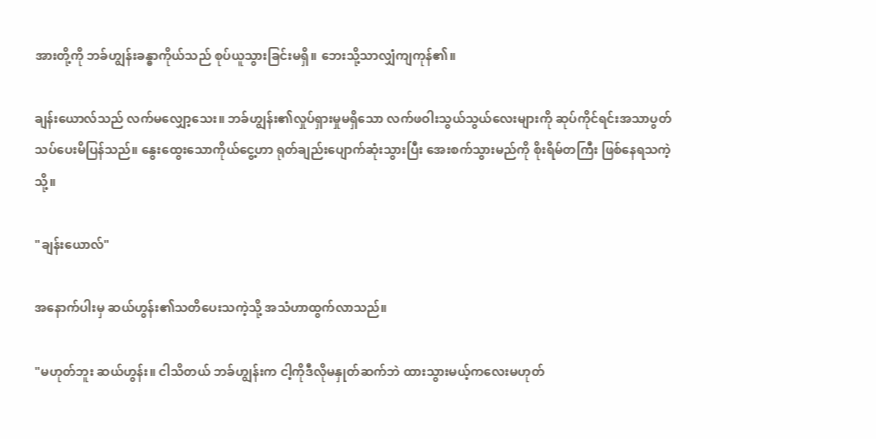အားတို့ကို ဘခ်ဟျွန်းခန္ဓာကိုယ်သည် စုပ်ယူသွားခြင်းမရှိ။ ဘေးသို့သာလျှံကျကုန်၏။

ချန်းယောလ်သည် လက်မလျှော့သေး။ ဘခ်ဟျွန်း၏လှုပ်ရှားမှုမရှိသော လက်ဖဝါးသွယ်သွယ်လေးများကို ဆုပ်ကိုင်ရင်းအသာပွတ်သပ်ပေးမိပြန်သည်။ နွေးထွေးသောကိုယ်ငွေ့ဟာ ရုတ်ချည်းပျောက်ဆုံးသွားပြီး အေးစက်သွားမည်ကို စိုးရိမ်တကြီး ဖြစ်နေရသကဲ့သို့။

"ချန်းယောလ်"

အနောက်ပါးမှ ဆယ်ဟွန်း၏သတိပေးသကဲ့သို့ အသံဟာထွက်လာသည်။

"မဟုတ်ဘူး ဆယ်ဟွန်း။ ငါသိတယ် ဘခ်ဟျွန်းက ငါ့ကိုဒီလိုမနှုတ်ဆက်ဘဲ ထားသွားမယ့်ကလေးမဟုတ်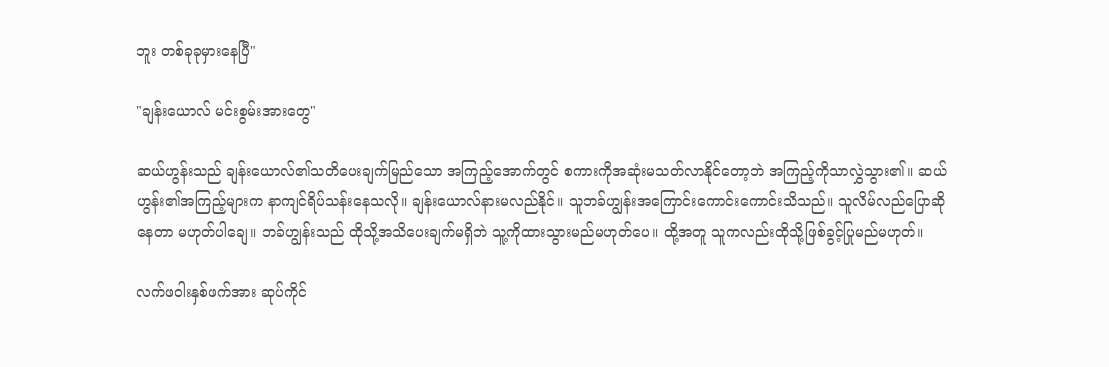ဘူး တစ်ခုခုမှားနေပြီ"

"ချန်းယောလ် မင်းစွမ်းအားတွေ"

ဆယ်ဟွန်းသည် ချန်းယောလ်၏သတိပေးချက်မြည်သော အကြည့်အောက်တွင် စကားကိုအဆုံးမသတ်လာနိုင်တော့ဘဲ အကြည့်ကိုသာလွှဲသွား၏။ ဆယ်ဟွန်း၏အကြည့်များက နာကျင်ရိပ်သန်းနေသလို။ ချန်းယောလ်နားမလည်နိုင်။ သူဘခ်ဟျွန်းအကြောင်းကောင်းကောင်းသိသည်။ သူလိမ်လည်ပြောဆိုနေတာ မဟုတ်ပါချေ။ ဘခ်ဟျွန်းသည် ထိုသို့အသိပေးချက်မရှိဘဲ သူ့ကိုထားသွားမည်မဟုတ်ပေ။ ထို့အတူ သူကလည်းထိုသို့ဖြစ်ခွင့်ပြုမည်မဟုတ်။

လက်ဖဝါးနှစ်ဖက်အား ဆုပ်ကိုင်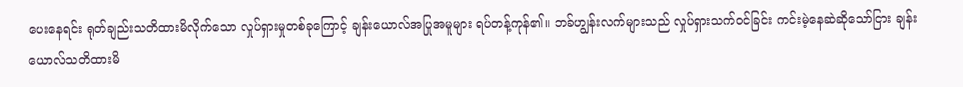ပေးနေရင်း ရုတ်ချည်းသတိထားမိလိုက်သော လှုပ်ရှားမှုတစ်ခုကြောင့် ချန်းယောလ်အပြုအမူများ ရပ်တန့်ကုန်၏။ ဘခ်ဟျွန်းလက်များသည် လှုပ်ရှားသက်ဝင်ခြင်း ကင်းမဲ့နေဆဲဆိုသော်ငြား ချန်းယောလ်သတိထားမိ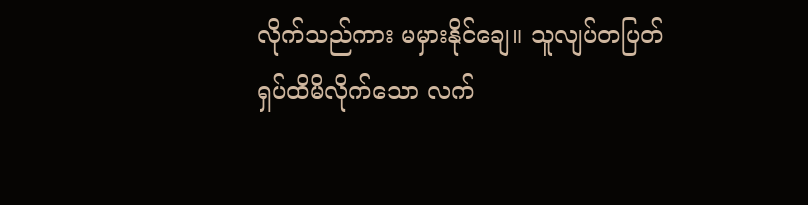လိုက်သည်ကား မမှားနိုင်ချေ။ သူလျပ်တပြတ်ရှပ်ထိမိလိုက်သော လက်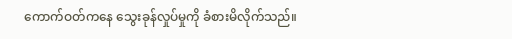ကောက်ဝတ်ကနေ သွေးခုန်လှုပ်မှုကို ခံစားမိလိုက်သည်။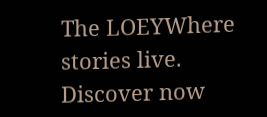The LOEYWhere stories live. Discover now